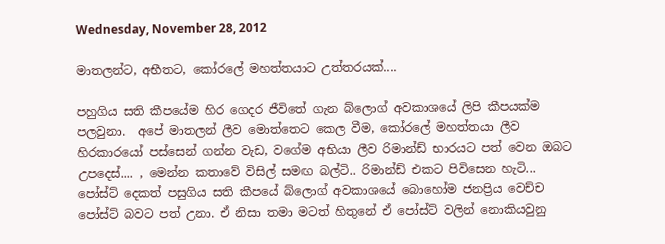Wednesday, November 28, 2012

මාතලන්ට, අභීතට, කෝරලේ මහත්තයාට උත්තරයක්....

පහුගිය සති කීපයේම හිර ගෙදර ජීවිතේ ගැන බ්ලොග් අවකාශයේ ලිපි කීපයක්ම පලවුනා.  අපේ මාතලන් ලීව මොත්තෙට කෙල වීම, කෝරලේ මහත්තයා ලීව හිරකාරයෝ පස්සෙන් ගන්න වැඩ, වගේම අභියා ලීව රිමාන්ඩ් භාරයට පත් වෙන ඔබට උපදෙස්.... , මෙන්න කතාවේ විසිල් සමඟ බල්ටි.. රිමාන්ඩ් එකට පිවිසෙන හැටි... පෝස්ට් දෙකත් පසුගිය සති කීපයේ බ්ලොග් අවකාශයේ බොහෝම ජනප්‍රිය වෙච්ච පෝස්ට් බවට පත් උනා. ඒ නිසා තමා මටත් හිතුනේ ඒ පෝස්ට් වලින් නොකියවුනු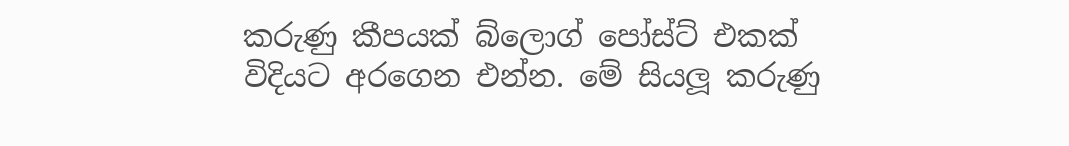කරුණු කීපයක් බ්ලොග් පෝස්ට් එකක් විදියට අරගෙන එන්න. මේ සියලූ කරුණු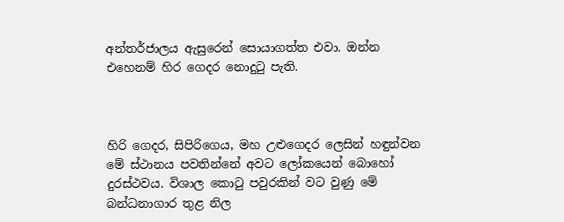අන්තර්ජාලය ඇසුරෙන් සොයාගත්ත එවා. ඔන්න එහෙනම් හිර ගෙදර නොදුටු පැති.



හිරි ගෙදර, සිපිරිගෙය, මහ උළුගෙදර ලෙසින් හඳුන්වන මේ ස්ථානය පවතින්නේ අවට ලෝකයෙන් බොහෝ දුරස්ථවය. විශාල කොටු පවුරකින් වට වුණු මේ බන්ධනාගාර තුළ නිල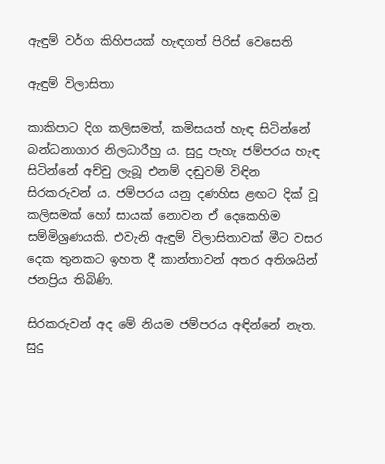ඇඳුම් වර්ග කිහිපයක් හැඳගත් පිරිස් වෙසෙති

ඇඳුම් විලාසිතා

කාකිපාට දිග කලිසමත්, කමිසයත් හැඳ සිටින්නේ බන්ධනාගාර නිලධාරීහු ය. සුදු පැහැ ජම්පරය හැඳ සිටින්නේ අච්චු ලැබූ එනම් දඬුවම් විඳින සිරකරුවන් ය. ජම්පරය යනු දණහිස ළඟට දික් වූ කලිසමක් හෝ සායක් නොවන ඒ දෙකෙහිම සම්මිශ්‍රණයකි. එවැනි ඇඳුම් විලාසිතාවක් මීට වසර දෙක තුනකට ඉහත දී කාන්තාවන් අතර අතිශයින් ජනප්‍රිය තිබිණි.

සිරකරුවන් අද මේ නියම ජම්පරය අඳින්නේ නැත. සුදු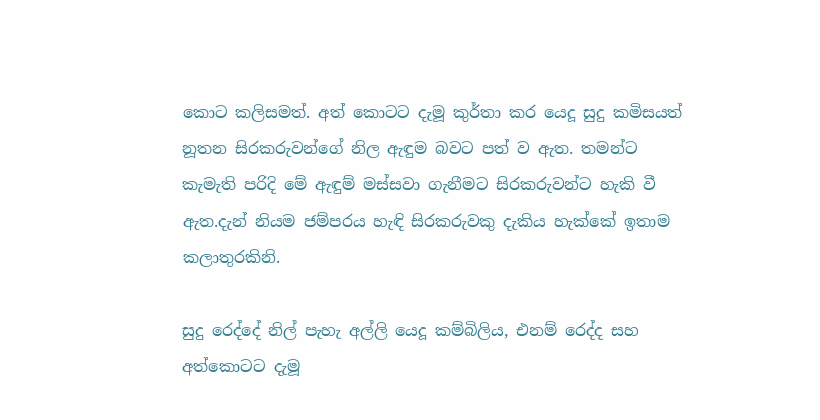කොට කලිසමත්. අත් කොටට දැමූ කුර්තා කර යෙදූ සුදු කමිසයත් නූතන සිරකරුවන්ගේ නිල ඇඳුම බවට පත් ව ඇත. තමන්ට කැමැති පරිදි මේ ඇඳුම් මස්සවා ගැනීමට සිරකරුවන්ට හැකි වී ඇත.දැන් නියම ජම්පරය හැඳි සිරකරුවකු දැකිය හැක්කේ ඉතාම කලාතුරකිනි.

සුදු රෙද්දේ නිල් පැහැ අල්ලි යෙදූ කම්බිලිය, එනම් රෙද්ද සහ අත්කොටට දැමූ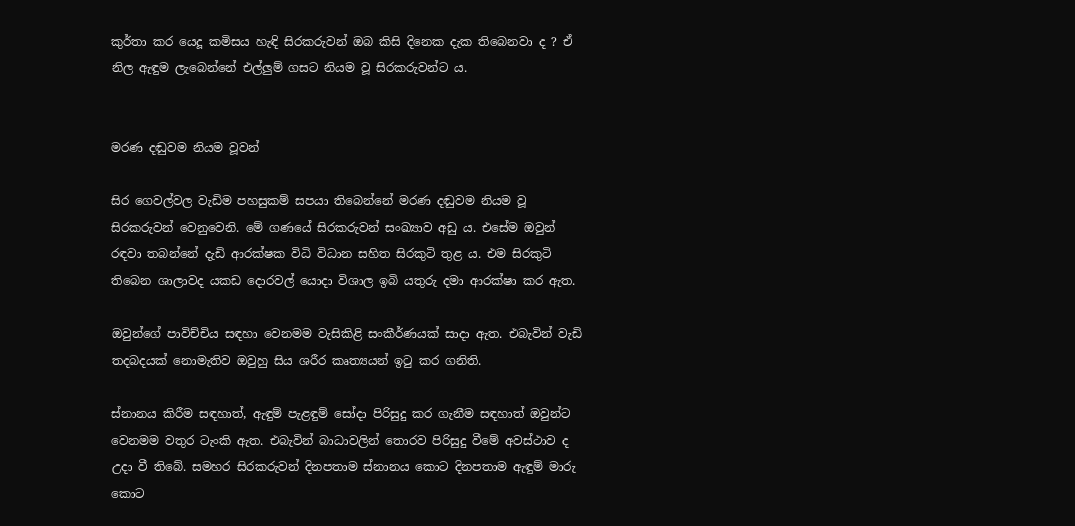කුර්තා කර යෙදූ කමිසය හැඳි සිරකරුවන් ඔබ කිසි දිනෙක දැක තිබෙනවා ද ? ඒ නිල ඇඳුම ලැබෙන්නේ එල්ලුම් ගසට නියම වූ සිරකරුවන්ට ය.


මරණ දඬුවම නියම වූවන්

සිර ගෙවල්වල වැඩිම පහසුකම් සපයා තිබෙන්නේ මරණ දඬුවම නියම වූ සිරකරුවන් වෙනුවෙනි. මේ ගණයේ සිරකරුවන් සංඛ්‍යාව අඩු ය. එසේම ඔවුන් රඳවා තබන්නේ දැඩි ආරක්ෂක විධි විධාන සහිත සිරකුටි තුළ ය. එම සිරකුටි තිබෙන ශාලාවද යකඩ දොරවල් යොදා විශාල ඉබි යතුරු දමා ආරක්ෂා කර ඇත.

ඔවුන්ගේ පාවිච්චිය සඳහා වෙනමම වැසිකිළි සංකීර්ණයක් සාදා ඇත. එබැවින් වැඩි තදබදයක් නොමැතිව ඔවුහු සිය ශරීර කෘත්‍යයන් ඉටු කර ගනිති.

ස්නානය කිරීම සඳහාත්, ඇඳුම් පැළඳුම් සෝදා පිරිසුදු කර ගැනීම සඳහාත් ඔවුන්ට වෙනමම වතුර ටැංකි ඇත. එබැවින් බාධාවලින් තොරව පිරිසුදු වීමේ අවස්ථාව ද උදා වී තිබේ. සමහර සිරකරුවන් දිනපතාම ස්නානය කොට දිනපතාම ඇඳුම් මාරු කොට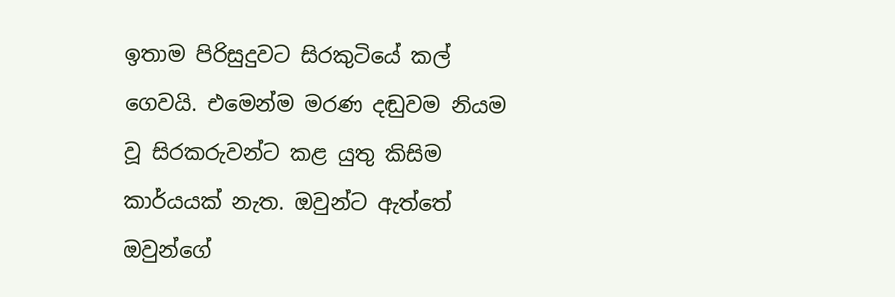ඉතාම පිරිසුදුවට සිරකුටියේ කල් ගෙවයි. එමෙන්ම මරණ දඬුවම නියම වූ සිරකරුවන්ට කළ යුතු කිසිම කාර්යයක් නැත. ඔවුන්ට ඇත්තේ ඔවුන්ගේ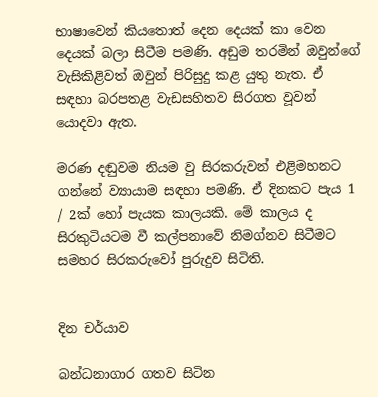භාෂාවෙන් කියතොත් දෙන දෙයක් කා වෙන දෙයක් බලා සිටීම පමණි. අඩුම තරමින් ඔවුන්ගේ වැසිකිළිවත් ඔවුන් පිරිසුදු කළ යුතු නැත. ඒ සඳහා බරපතළ වැඩසහිතව සිරගත වූවන් යොදවා ඇත.

මරණ දඬුවම නියම වු සිරකරුවන් එළිමහනට ගන්නේ ව්‍යායාම සඳහා පමණි. ඒ දිනකට පැය 1 / 2ක් හෝ පැයක කාලයකි. මේ කාලය ද සිරකුටියටම වී කල්පනාවේ නිමග්නව සිටීමට සමහර සිරකරුවෝ පුරුදුව සිටිති.


දින චර්යාව

බන්ධනාගාර ගතව සිටින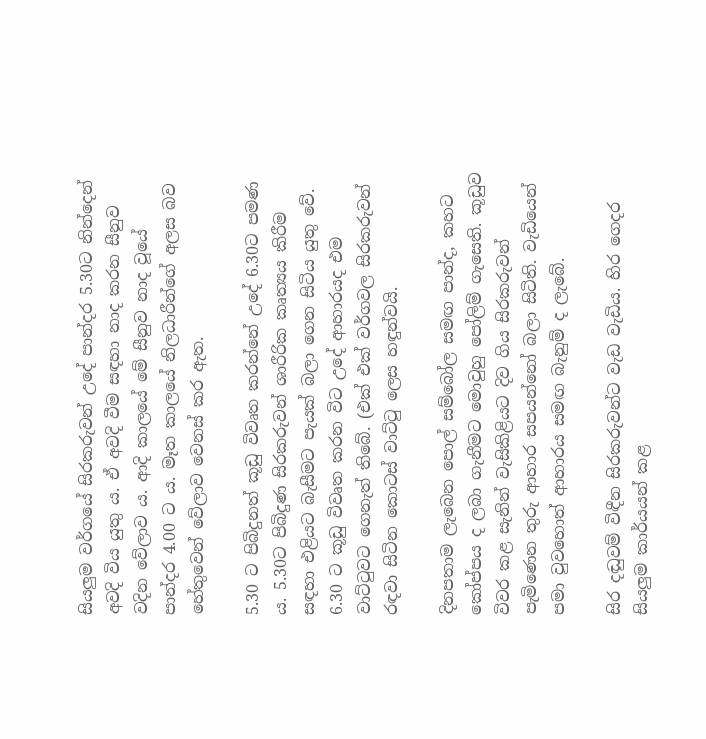සියලුම වර්ගයේ සිරකරුවන් උදේ පාන්දර 5.30ට නින්දෙන් අවදි විය යුතු ය. ඒ අවදි වීම සඳහා නාද කරන සීනුව වදින වේලාව ය. ආදි කාලයේ මේ සීනුව නාද වූයේ පාන්දර 4.00 ට ය. මෑත කාලයේ නිලධාරීන්ගේ අලස බව හේතුවෙන් වේලාව වෙනස් කර ඇත.

5.30 ට පිබිදුනත් කූඩු විවෘත කරන්නේ උදේ 6.30ට පමණ ය. 5.30ට පිබිදුණ සිරකරුවන් ශාරීරික කෘත්‍යය කිරීම සඳහා එළියට බැසීමට පැයක් බලා ගෙන සිටිය යුතු වේ. 6.30 ට කූඩු විවෘත කරන විට උදේ ආහාරයද එම වාට්ටුවට ගෙනැත් තිබේ. (එක් එක් වර්ගවල සිරකරුවන් රඳවා සිටින කොටස් වාට්ටු ලෙස හඳුන්වයි.

දිනපතාම ලැබෙන පොල් සම්බෝල සමඟ පාන්ද, කහට කෝප්පය ද ලබා ගැනීමට මොවුහු පෝලිම් ගැසෙති. කූඩුව විවර කළ සැනින් වැසිකිළියට දිව ගිය සිරකරුවන් පැමිණෙන තුරු ආහාර සපයන්නෝ බලා සිටිති. වැඩියෙන් පමා වුවහොත් ආහාරය සමඟ බැනුම් ද ලැබේ.

සිර දඬුවම් විඳීන සිරකරුවන්ට වැඩ වැඩිය. හිර ගෙදර සියලුම කාර්යයන් කළ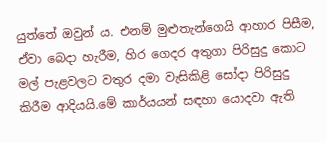යුත්තේ ඔවුන් ය. එනම් මුළුතැන්ගෙයි ආහාර පිසීම, ඒවා බෙදා හැරීම, හිර ගෙදර අතුගා පිරිසුදු කොට මල් පැළවලට වතුර දමා වැසිකිළි සෝදා පිරිසුදු කිරීම ආදියයි.මේ කාර්යයන් සඳහා යොදවා ඇති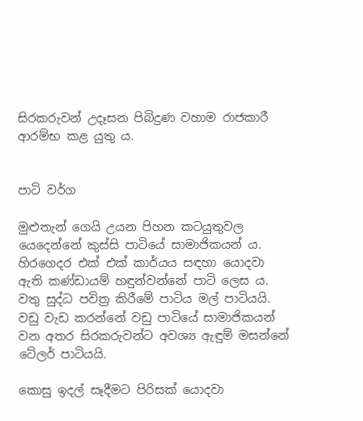සිරකරුවන් උදෑසන පිබිදුණ වහාම රාජකාරී ආරම්භ කළ යුතු ය.


පාටි වර්ග

මුළුතැන් ගෙයි උයන පිහන කටයුතුවල යෙදෙන්නේ කුස්සි පාටියේ සාමාජිකයන් ය. හිරගෙදර එක් එක් කාර්යය සඳහා යොදවා ඇති කණ්ඩායම් හඳුන්වන්නේ පාටි ලෙස ය. වතු සුද්ධ පවිත්‍ර කිරීමේ පාටිය මල් පාටියයි. වඩු වැඩ කරන්නේ වඩු පාටියේ සාමාජිකයන් වන අතර සිරකරුවන්ට අවශ්‍ය ඇඳුම් මසන්නේ ටේලර් පාටියයි.

කොසු ඉදල් සෑදීමට පිරිසක් යොදවා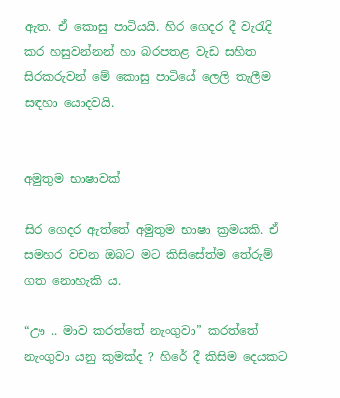ඇත. ඒ කොසු පාටියයි. හිර ගෙදර දී වැරැදි කර හසුවන්නන් හා බරපතළ වැඩ සහිත සිරකරුවන් මේ කොසු පාටියේ ලෙලි තැලීම සඳහා යොදවයි.


අමුතුම භාෂාවක්

සිර ගෙදර ඇත්තේ අමුතුම භාෂා ක්‍රමයකි. ඒ සමහර වචන ඔබට මට කිසිසේත්ම තේරුම් ගත නොහැකි ය.

“ඌ .. මාව කරත්තේ නැංගුවා” කරත්තේ නැංගුවා යනු කුමක්ද ? හිරේ දී කිසිම දෙයකට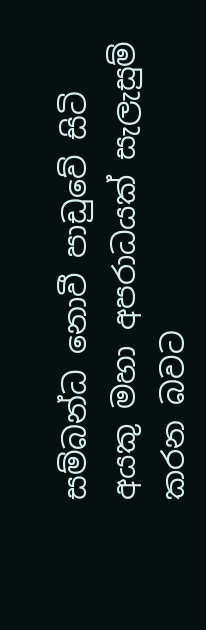සම්බන්ධ නොවී පාඩුවේ සිටි අයකු මහා අපරාධයක් සැලැසුම් කරන බවට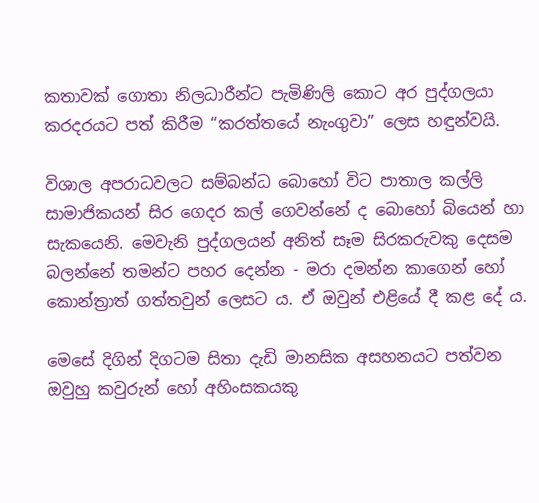කතාවක් ගොතා නිලධාරීන්ට පැමිණිලි කොට අර පුද්ගලයා කරදරයට පත් කිරීම “කරත්තයේ නැංගුවා” ලෙස හඳුන්වයි.

විශාල අපරාධවලට සම්බන්ධ බොහෝ විට පාතාල කල්ලි සාමාජිකයන් සිර ගෙදර කල් ගෙවන්නේ ද බොහෝ බියෙන් හා සැකයෙනි. මෙවැනි පුද්ගලයන් අනිත් සෑම සිරකරුවකු දෙසම බලන්නේ තමන්ට පහර දෙන්න - මරා දමන්න කාගෙන් හෝ කොන්ත්‍රාත් ගත්තවුන් ලෙසට ය. ඒ ඔවුන් එළියේ දී කළ දේ ය.

මෙසේ දිගින් දිගටම සිතා දැඩි මානසික අසහනයට පත්වන ඔවුහු කවුරුන් හෝ අහිංසකයකු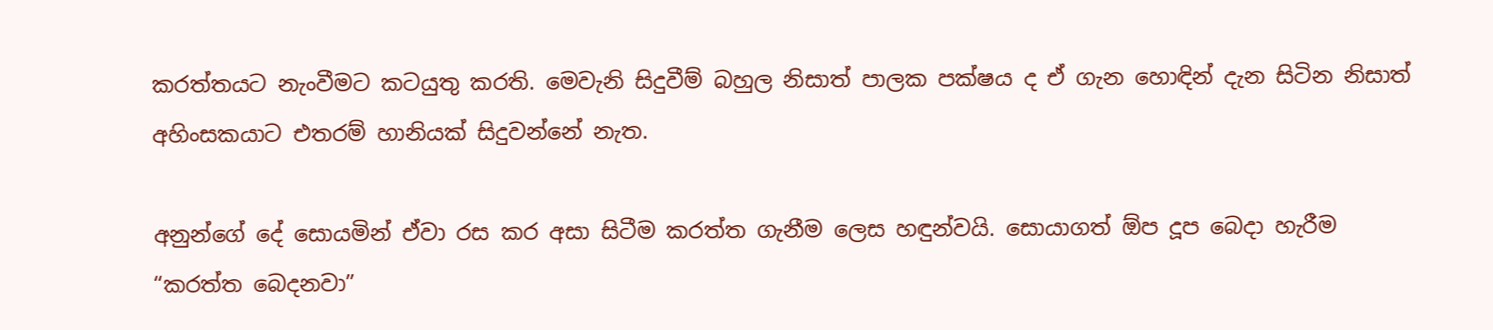කරත්තයට නැංවීමට කටයුතු කරති. මෙවැනි සිදුවීම් බහුල නිසාත් පාලක පක්ෂය ද ඒ ගැන හොඳින් දැන සිටින නිසාත් අහිංසකයාට එතරම් හානියක් සිදුවන්නේ නැත.

අනුන්ගේ දේ සොයමින් ඒවා රස කර අසා සිටීම කරත්ත ගැනීම ලෙස හඳුන්වයි. සොයාගත් ඕප දූප බෙදා හැරීම “කරත්ත බෙදනවා”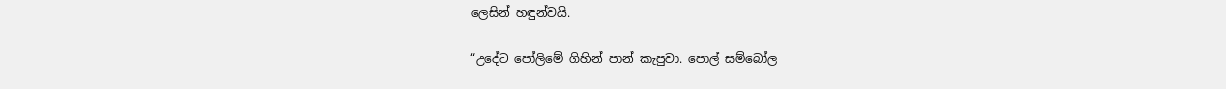ලෙසින් හඳුන්වයි.

“උදේට පෝලිමේ ගිහින් පාන් කැපුවා. පොල් සම්බෝල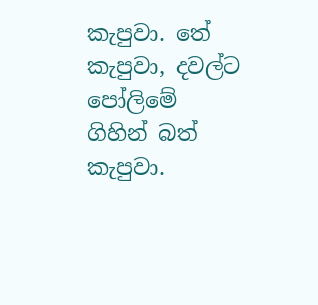කැපුවා. තේ කැපුවා, දවල්ට පෝලිමේ ගිහින් බත් කැපුවා.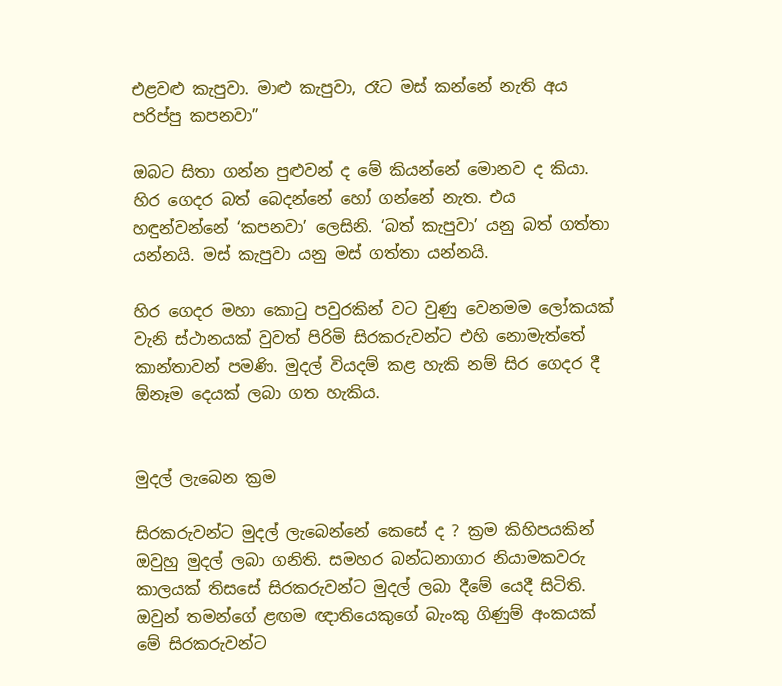එළවළු කැපුවා. මාළු කැපුවා, රෑට මස් කන්නේ නැති අය පරිප්පු කපනවා”

ඔබට සිතා ගන්න පුළුවන් ද මේ කියන්නේ මොනව ද කියා. හිර ගෙදර බත් බෙදන්නේ හෝ ගන්නේ නැත. එය හඳුන්වන්නේ ‘කපනවා’ ලෙසිනි. ‘බත් කැපුවා’ යනු බත් ගත්තා යන්නයි. මස් කැපුවා යනු මස් ගත්තා යන්නයි.

හිර ගෙදර මහා කොටු පවුරකින් වට වුණු වෙනමම ලෝකයක් වැනි ස්ථානයක් වුවත් පිරිමි සිරකරුවන්ට එහි නොමැත්තේ කාන්තාවන් පමණි. මුදල් වියදම් කළ හැකි නම් සිර ගෙදර දී ඕනෑම දෙයක් ලබා ගත හැකිය.


මුදල් ලැබෙන ක්‍රම

සිරකරුවන්ට මුදල් ලැබෙන්නේ කෙසේ ද ? ක්‍රම කිහිපයකින් ඔවුහු මුදල් ලබා ගනිති. සමහර බන්ධනාගාර නියාමකවරු කාලයක් තිසසේ සිරකරුවන්ට මුදල් ලබා දීමේ යෙදී සිටිති. ඔවුන් තමන්ගේ ළඟම ඥාතියෙකුගේ බැංකු ගිණුම් අංකයක් මේ සිරකරුවන්ට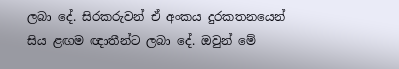ලබා දේ. සිරකරුවන් ඒ අංකය දුරකතනයෙන් සිය ළඟම ඥාතීන්ට ලබා දේ. ඔවුන් මේ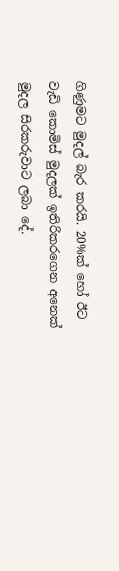ගිණුමට මුදල් බැර කරයි. 20%ක් හෝ ඊට වැඩි කොමිස් මුදලක් ඉතිරිකරගෙන අනෙක් මුදල සිරකරුවාට ලබා දේ.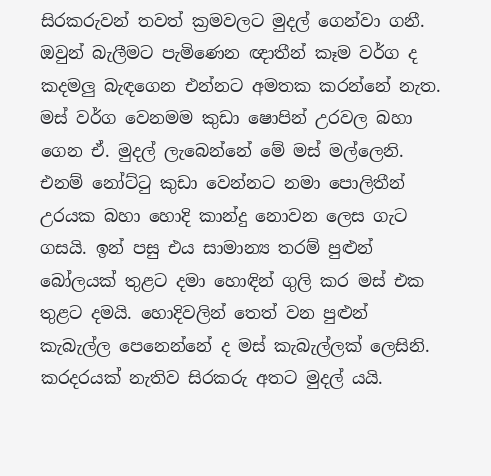සිරකරුවන් තවත් ක්‍රමවලට මුදල් ගෙන්වා ගනී. ඔවුන් බැලීමට පැමිණෙන ඥාතීන් කෑම වර්ග ද කදමලු බැඳගෙන එන්නට අමතක කරන්නේ නැත. මස් වර්ග වෙනමම කුඩා ෂොපින් උරවල බහා ගෙන ඒ. මුදල් ලැබෙන්නේ මේ මස් මල්ලෙනි. එනම් නෝට්ටු කුඩා වෙන්නට නමා පොලිතීන් උරයක බහා හොදි කාන්දු නොවන ලෙස ගැට ගසයි. ඉන් පසු එය සාමාන්‍ය තරම් පුළුන් බෝලයක් තුළට දමා හොඳින් ගුලි කර මස් එක තුළට දමයි. හොදිවලින් තෙත් වන පුළුන් කැබැල්ල පෙනෙන්නේ ද මස් කැබැල්ලක් ලෙසිනි. කරදරයක් නැතිව සිරකරු අතට මුදල් යයි.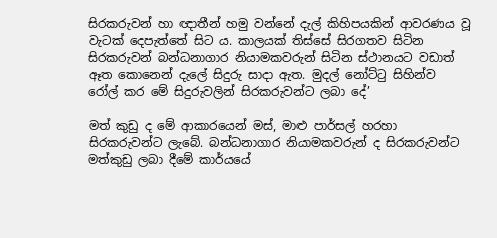සිරකරුවන් හා ඥාතීන් හමු වන්නේ දැල් කිහිපයකින් ආවරණය වූ වැටක් දෙපැත්තේ සිට ය. කාලයක් තිස්සේ සිරගතව සිටින සිරකරුවන් බන්ධනාගාර නියාමකවරුන් සිටින ස්ථානයට වඩාත් ඈත කොනෙන් දැලේ සිදුරු සාදා ඇත. මුදල් නෝට්ටු සිහින්ව රෝල් කර මේ සිදුරුවලින් සිරකරුවන්ට ලබා දේ’

මත් කුඩු ද මේ ආකාරයෙන් මස්, මාළු පාර්සල් හරහා සිරකරුවන්ට ලැබේ. බන්ධනාගාර නියාමකවරුන් ද සිරකරුවන්ට මත්කුඩු ලබා දීමේ කාර්යයේ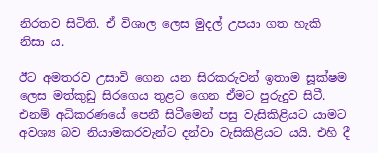නිරතව සිටිති. ඒ විශාල ලෙස මුදල් උපයා ගත හැකි නිසා ය.

ඊට අමතරව උසාවි ගෙන යන සිරකරුවන් ඉතාම සූක්ෂම ලෙස මත්කුඩු සිරගෙය තුළට ගෙන ඒමට පුරුදුව සිටී. එනම් අධිකරණයේ පෙනී සිටීමෙන් පසු වැසිකිළියට යාමට අවශ්‍ය බව නියාමකරවැන්ට දන්වා වැසිකිළියට යයි. එහි දී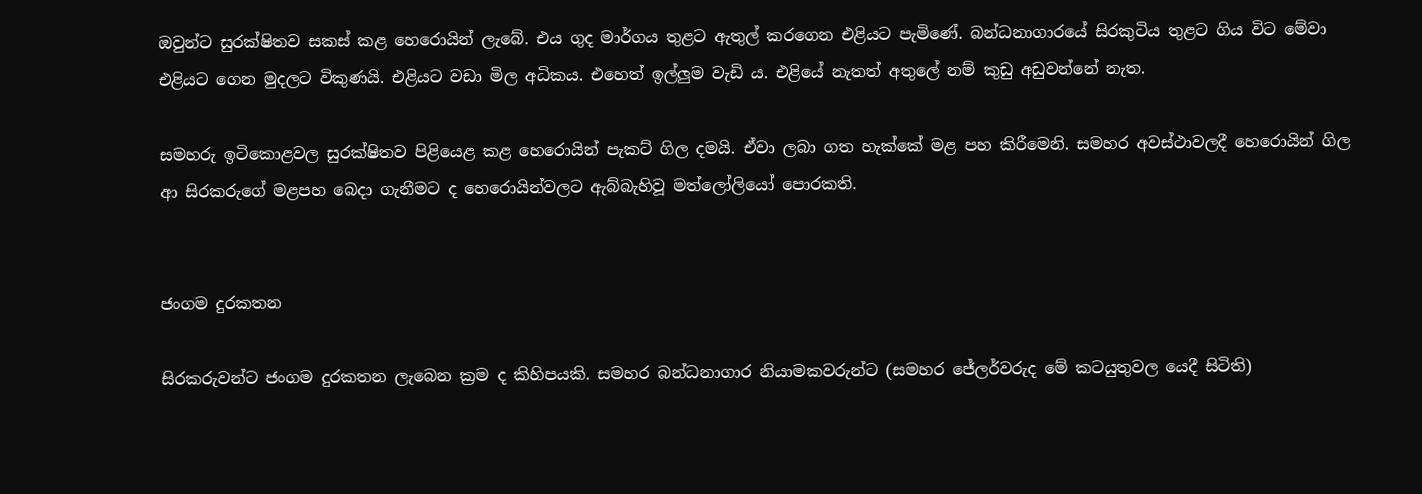ඔවුන්ට සුරක්ෂිතව සකස් කළ හෙරොයින් ලැබේ. එය ගුද මාර්ගය තුළට ඇතුල් කරගෙන එළියට පැමිණේ. බන්ධනාගාරයේ සිරකුටිය තුළට ගිය විට මේවා එළියට ගෙන මුදලට විකුණයි. එළියට වඩා මිල අධිකය. එහෙත් ඉල්ලුම වැඩි ය. එළියේ නැතත් අතුලේ නම් කුඩු අඩුවන්නේ නැත.

සමහරු ඉටිකොළවල සුරක්ෂිතව පිළියෙළ කළ හෙරොයින් පැකට් ගිල දමයි. ඒවා ලබා ගත හැක්කේ මළ පහ කිරීමෙනි. සමහර අවස්ථාවලදී හෙරොයින් ගිල ආ සිරකරුගේ මළපහ බෙදා ගැනීමට ද හෙරොයින්වලට ඇබ්බැහිවූ මත්ලෝලියෝ පොරකති.


ජංගම දුරකතන

සිරකරුවන්ට ජංගම දුරකතන ලැබෙන ක්‍රම ද කිහිපයකි. සමහර බන්ධනාගාර නියාමකවරුන්ට (සමහර ජේලර්වරුද මේ කටයුතුවල යෙදී සිටිති)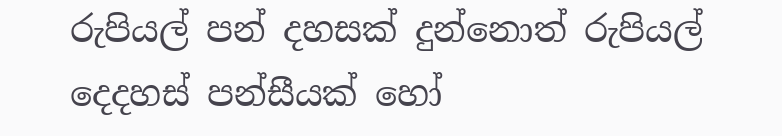රුපියල් පන් දහසක් දුන්නොත් රුපියල් දෙදහස් පන්සීයක් හෝ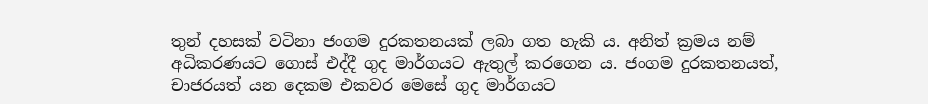තුන් දහසක් වටිනා ජංගම දුරකතනයක් ලබා ගත හැකි ය. අනිත් ක්‍රමය නම් අධිකරණයට ගොස් එද්දී ගුද මාර්ගයට ඇතුල් කරගෙන ය. ජංගම දුරකතනයත්, චාජරයත් යන දෙකම එකවර මෙසේ ගුද මාර්ගයට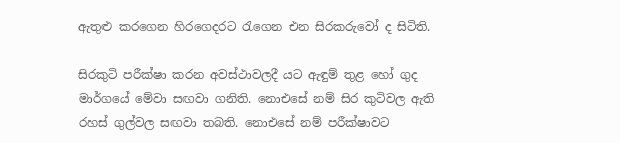ඇතුළු කරගෙන හිරගෙදරට රැගෙන එන සිරකරුවෝ ද සිටිති.

සිරකුටි පරීක්ෂා කරන අවස්ථාවලදී යට ඇඳුම් තුළ හෝ ගුද මාර්ගයේ මේවා සඟවා ගනිති. නොඑසේ නම් සිර කුටිවල ඇති රහස් ගුල්වල සඟවා තබති. නොඑසේ නම් පරීක්ෂාවට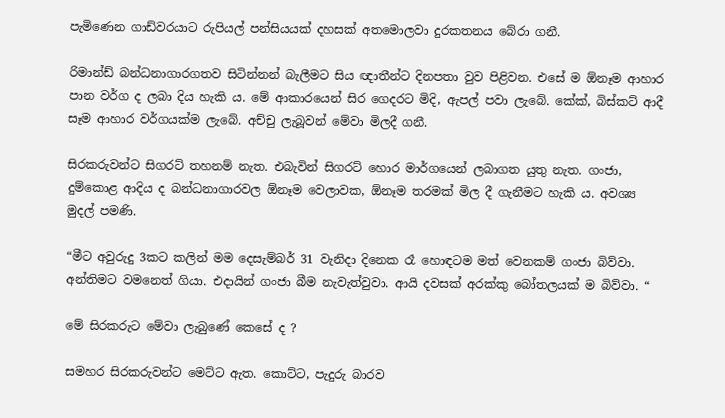පැමිණෙන ගාඩ්වරයාට රුපියල් පන්සියයක් දහසක් අතමොලවා දුරකතනය බේරා ගනී.

රිමාන්ඩ් බන්ධනාගාරගතව සිටින්නන් බැලීමට සිය ඥාතීන්ට දිනපතා වුව පිළිවන. එසේ ම ඕනෑම ආහාර පාන වර්ග ද ලබා දිය හැකි ය. මේ ආකාරයෙන් සිර ගෙදරට මිදි, ඇපල් පවා ලැබේ. කේක්, බිස්කට් ආදී සෑම ආහාර වර්ගයක්ම ලැබේ. අච්චු ලැබූවන් මේවා මිලදී ගනී.

සිරකරුවන්ට සිගරට් තහනම් නැත. එබැවින් සිගරට් හොර මාර්ගයෙන් ලබාගත යුතු නැත. ගංජා, දුම්කොළ ආදිය ද බන්ධනාගාරවල ඕනෑම වෙලාවක, ඕනෑම තරමක් මිල දී ගැනීමට හැකි ය. අවශ්‍ය මුදල් පමණි.

“මීට අවුරුදු 3කට කලින් මම දෙසැම්බර් 31 වැනිදා දිනෙක රෑ හොඳටම මත් වෙනකම් ගංජා බිව්වා. අන්තිමට වමනෙත් ගියා. එදායින් ගංජා බීම නැවැත්වුවා. ආයි දවසක් අරක්කු බෝතලයක් ම බිව්වා. “

මේ සිරකරුට මේවා ලැබුණේ කෙසේ ද ?

සමහර සිරකරුවන්ට මෙට්ට ඇත. කොට්ට, පැදුරු බාරව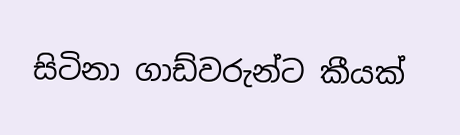සිටිනා ගාඩ්වරුන්ට කීයක්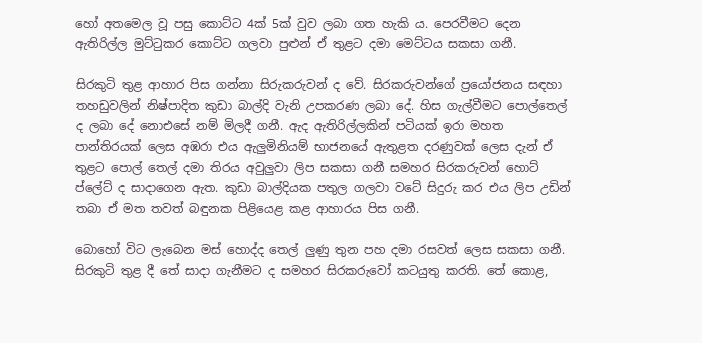හෝ අතමෙල වූ පසු කොට්ට 4ක් 5ක් වුව ලබා ගත හැකි ය. පෙරවීමට දෙන ඇතිරිල්ල මුට්ටුකර කොට්ට ගලවා පුළුන් ඒ තුළට දමා මෙට්ටය සකසා ගනී.

සිරකුටි තුළ ආහාර පිස ගන්නා සිරුකරුවන් ද වේ. සිරකරුවන්ගේ ප්‍රයෝජනය සඳහා තහඩුවලින් නිෂ්පාදිත කුඩා බාල්දි වැනි උපකරණ ලබා දේ. හිස ගැල්වීමට පොල්තෙල් ද ලබා දේ නොඑසේ නම් මිලදී ගනී. ඇද ඇතිරිල්ලකින් පටියක් ඉරා මහත පාන්තිරයක් ලෙස අඹරා එය ඇලුමිනියම් භාජනයේ ඇතුළත දරණුවක් ලෙස දැන් ඒ තුළට පොල් තෙල් දමා තිරය අවුලුවා ලිප සකසා ගනී සමහර සිරකරුවන් හොට් ප්ලේට් ද සාදාගෙන ඇත. කුඩා බාල්දියක පතුල ගලවා වටේ සිදුරු කර එය ලිප උඩින් තබා ඒ මත තවත් බඳුනක පිළියෙළ කළ ආහාරය පිස ගනී.

බොහෝ විට ලැබෙන මස් හොද්ද තෙල් ලුණු තුන පහ දමා රසවත් ලෙස සකසා ගනී. සිරකුටි තුළ දී තේ සාදා ගැනීමට ද සමහර සිරකරුවෝ කටයුතු කරති. තේ කොළ,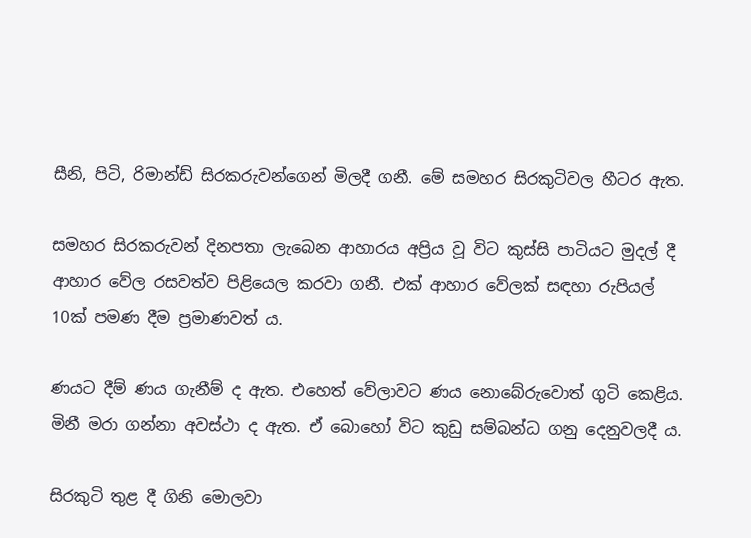සීනි, පිටි, රිමාන්ඩ් සිරකරුවන්ගෙන් මිලදී ගනී. මේ සමහර සිරකුටිවල හීටර ඇත.

සමහර සිරකරුවන් දිනපතා ලැබෙන ආහාරය අප්‍රිය වූ විට කුස්සි පාටියට මුදල් දී ආහාර වේල රසවත්ව පිළියෙල කරවා ගනී. එක් ආහාර වේලක් සඳහා රුපියල් 10ක් පමණ දීම ප්‍රමාණවත් ය.

ණයට දීම් ණය ගැනීම් ද ඇත. එහෙත් වේලාවට ණය නොබේරුවොත් ගුටි කෙළිය. මිනී මරා ගන්නා අවස්ථා ද ඇත. ඒ බොහෝ විට කුඩු සම්බන්ධ ගනු දෙනුවලදී ය.

සිරකුටි තුළ දී ගිනි මොලවා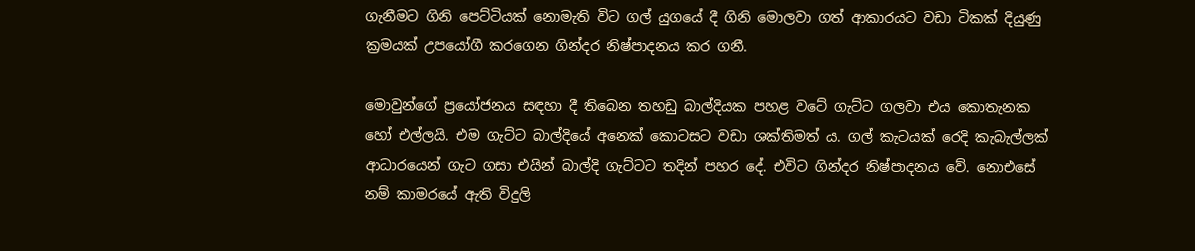ගැනීමට ගිනි පෙට්ටියක් නොමැති විට ගල් යුගයේ දී ගිනි මොලවා ගත් ආකාරයට වඩා ටිකක් දියුණු ක්‍රමයක් උපයෝගී කරගෙන ගින්දර නිෂ්පාදනය කර ගනී.

මොවුන්ගේ ප්‍රයෝජනය සඳහා දී තිබෙන තහඩු බාල්දියක පහළ වටේ ගැට්ට ගලවා එය කොතැනක හෝ එල්ලයි. එම ගැට්ට බාල්දියේ අනෙක් කොටසට වඩා ශක්තිමත් ය. ගල් කැටයක් රෙදි කැබැල්ලක් ආධාරයෙන් ගැට ගසා එයින් බාල්දි ගැට්ටට තදින් පහර දේ. එවිට ගින්දර නිෂ්පාදනය වේ. නොඑසේ නම් කාමරයේ ඇති විදුලි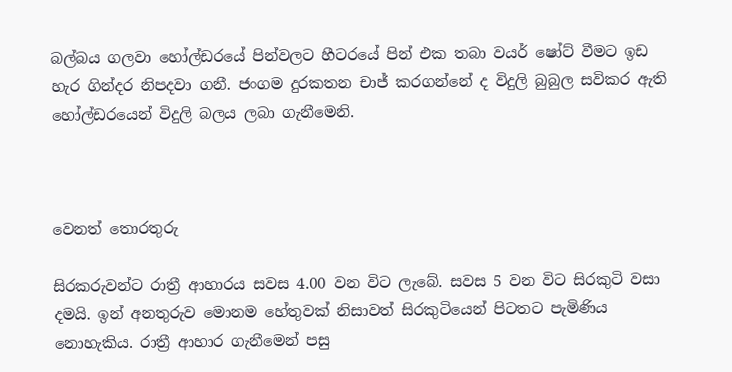බල්බය ගලවා හෝල්ඩරයේ පින්වලට හීටරයේ පින් එක තබා වයර් ෂෝට් වීමට ඉඩ හැර ගින්දර නිපදවා ගනී. ජංගම දුරකතන චාජ් කරගන්නේ ද විදුලි බුබුල සවිකර ඇති හෝල්ඩරයෙන් විදුලි බලය ලබා ගැනීමෙනි.



වෙනත් තොරතුරු

සිරකරුවන්ට රාත්‍රී ආහාරය සවස 4.00 වන විට ලැබේ. සවස 5 වන විට සිරකුටි වසා දමයි. ඉන් අනතුරුව මොනම හේතුවක් නිසාවත් සිරකුටියෙන් පිටතට පැමිණිය නොහැකිය. රාත්‍රී ආහාර ගැනීමෙන් පසු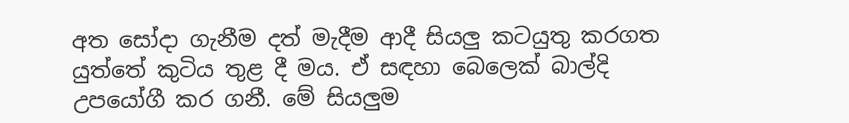අත සෝදා ගැනීම දත් මැදීම ආදී සියලු කටයුතු කරගත යුත්තේ කුටිය තුළ දී මය. ඒ සඳහා බෙලෙක් බාල්දි උපයෝගී කර ගනී. මේ සියලුම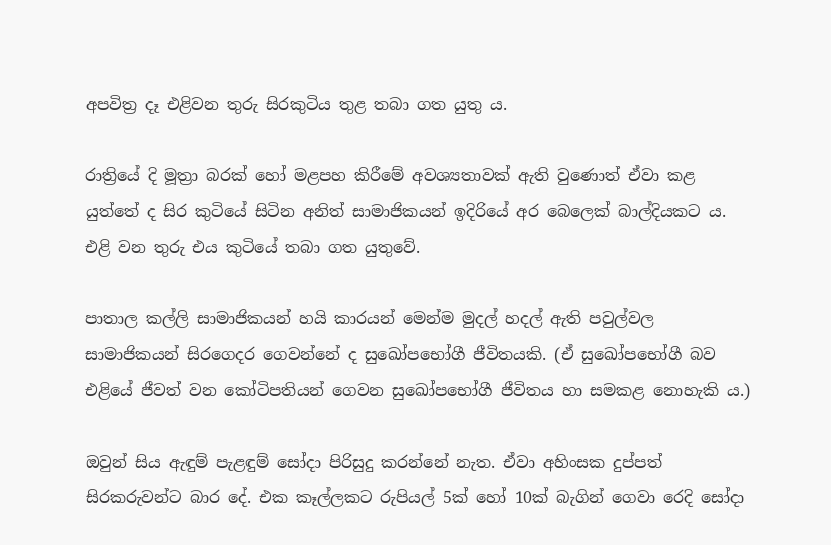අපවිත්‍ර දෑ එළිවන තුරු සිරකුටිය තුළ තබා ගත යුතු ය.

රාත්‍රියේ දි මූත්‍රා බරක් හෝ මළපහ කිරීමේ අවශ්‍යතාවක් ඇති වුණොත් ඒවා කළ යුත්තේ ද සිර කුටියේ සිටින අනිත් සාමාජිකයන් ඉදිරියේ අර බෙලෙක් බාල්දියකට ය. එළි වන තුරු එය කුටියේ තබා ගත යුතුවේ.

පාතාල කල්ලි සාමාජිකයන් හයි කාරයන් මෙන්ම මුදල් හදල් ඇති පවුල්වල සාමාජිකයන් සිරගෙදර ගෙවන්නේ ද සුඛෝපභෝගී ජීවිතයකි. (ඒ සුඛෝපභෝගී බව එළියේ ජීවත් වන කෝටිපතියන් ගෙවන සුඛෝපභෝගී ජීවිතය හා සමකළ නොහැකි ය.)

ඔවුන් සිය ඇඳුම් පැළඳුම් සෝදා පිරිසුදු කරන්නේ නැත. ඒවා අහිංසක දුප්පත් සිරකරුවන්ට බාර දේ. එක කෑල්ලකට රුපියල් 5ක් හෝ 10ක් බැගින් ගෙවා රෙදි සෝදා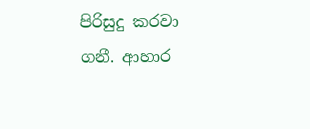පිරිසුදු කරවා ගනී. ආහාර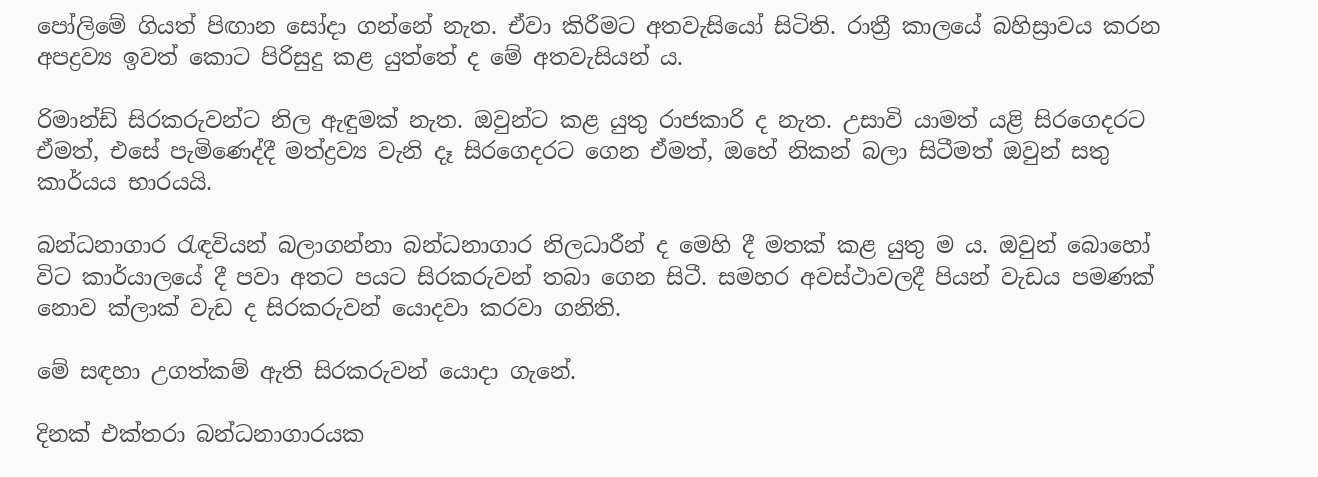පෝලිමේ ගියත් පිඟාන සෝදා ගන්නේ නැත. ඒවා කිරීමට අතවැසියෝ සිටිති. රාත්‍රී කාලයේ බහිස්‍රාවය කරන අපද්‍රව්‍ය ඉවත් කොට පිරිසුදු කළ යුත්තේ ද මේ අතවැසියන් ය.

රිමාන්ඩ් සිරකරුවන්ට නිල ඇඳුමක් නැත. ඔවුන්ට කළ යුතු රාජකාරි ද නැත. උසාවි යාමත් යළි සිරගෙදරට ඒමත්, එසේ පැමිණෙද්දී මත්ද්‍රව්‍ය වැනි දෑ සිරගෙදරට ගෙන ඒමත්, ඔහේ නිකන් බලා සිටීමත් ඔවුන් සතු කාර්යය භාරයයි.

බන්ධනාගාර රැඳවියන් බලාගන්නා බන්ධනාගාර නිලධාරීන් ද මෙහි දී මතක් කළ යුතු ම ය. ඔවුන් බොහෝ විට කාර්යාලයේ දී පවා අතට පයට සිරකරුවන් තබා ගෙන සිටී. සමහර අවස්ථාවලදී පියන් වැඩය පමණක් නොව ක්ලාක් වැඩ ද සිරකරුවන් යොදවා කරවා ගනිති.

මේ සඳහා උගත්කම් ඇති සිරකරුවන් යොදා ගැනේ.

දිනක් එක්තරා බන්ධනාගාරයක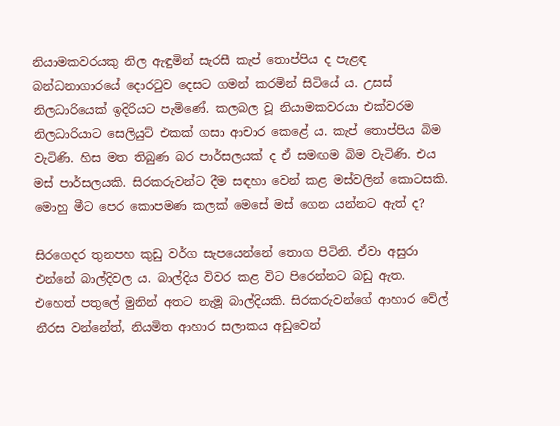නියාමකවරයකු නිල ඇඳුමින් සැරසී කැප් තොප්පිය ද පැළඳ බන්ධනාගාරයේ දොරටුව දෙසට ගමන් කරමින් සිටියේ ය. උසස් නිලධාරියෙක් ඉදිරියට පැමිණේ. කලබල වූ නියාමකවරයා එක්වරම නිලධාරියාට සෙලියුට් එකක් ගසා ආචාර කෙළේ ය. කැප් තොප්පිය බිම වැටිණි. හිස මත තිබුණ බර පාර්සලයක් ද ඒ සමඟම බිම වැටිණි. එය මස් පාර්සලයකි. සිරකරුවන්ට දීම සඳහා වෙන් කළ මස්වලින් කොටසකි. මොහු මීට පෙර කොපමණ කලක් මෙසේ මස් ගෙන යන්නට ඇත් ද?

සිරගෙදර තුනපහ කුඩු වර්ග සැපයෙන්නේ තොග පිටිනි. ඒවා අසුරා එන්නේ බාල්දිවල ය. බාල්දිය විවර කළ විට පිරෙන්නට බඩු ඇත. එහෙත් පතුලේ මුනින් අතට නැමූ බාල්දියකි. සිරකරුවන්ගේ ආහාර වේල් නීරස වන්නේත්, නියමිත ආහාර සලාකය අඩුවෙන්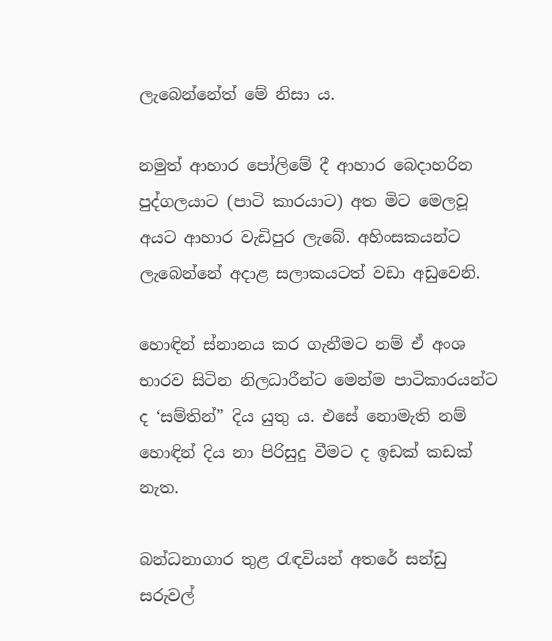ලැබෙන්නේත් මේ නිසා ය.

නමුත් ආහාර පෝලිමේ දී ආහාර බෙදාහරින පුද්ගලයාට (පාටි කාරයාට) අත මිට මෙලවූ අයට ආහාර වැඩිපුර ලැබේ. අහිංසකයන්ට ලැබෙන්නේ අදාළ සලාකයටත් වඩා අඩුවෙනි.

හොඳින් ස්නානය කර ගැනීමට නම් ඒ අංශ භාරව සිටින නිලධාරීන්ට මෙන්ම පාටිකාරයන්ට ද ‘සම්තින්” දිය යුතු ය. එසේ නොමැති නම් හොඳින් දිය නා පිරිසුදු වීමට ද ඉඩක් කඩක් නැත.

බන්ධනාගාර තුළ රැඳවියන් අතරේ සන්ඩු සරුවල්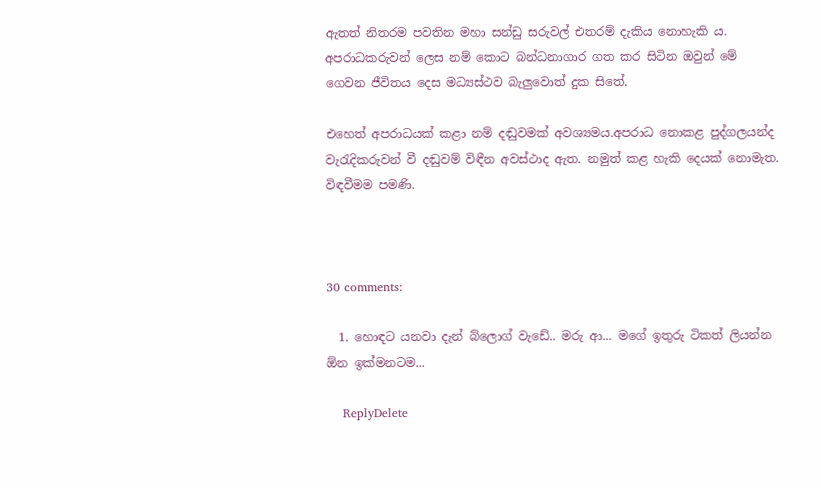ඇතත් නිතරම පවතින මහා සන්ඩු සරුවල් එතරම් දැකිය නොහැකි ය. අපරාධකරුවන් ලෙස නම් කොට බන්ධනාගාර ගත කර සිටින ඔවුන් මේ ගෙවන ජීවිතය දෙස මධ්‍යස්ථව බැලුවොත් දුක සිතේ.

එහෙත් අපරාධයක් කළා නම් දඬුවමක් අවශ්‍යමය.අපරාධ නොකළ පුද්ගලයන්ද වැරැදිකරුවන් වී දඬුවම් විඳීන අවස්ථාද ඇත. නමුත් කළ හැකි දෙයක් නොමැත. විඳවීමම පමණි.



30 comments:

  1. හොඳට යනවා දැන් බ්ලොග් වැඩේ.. මරු ආ... මගේ ඉතුරු ටිකත් ලියන්න ඕන ඉක්මනටම...

    ReplyDelete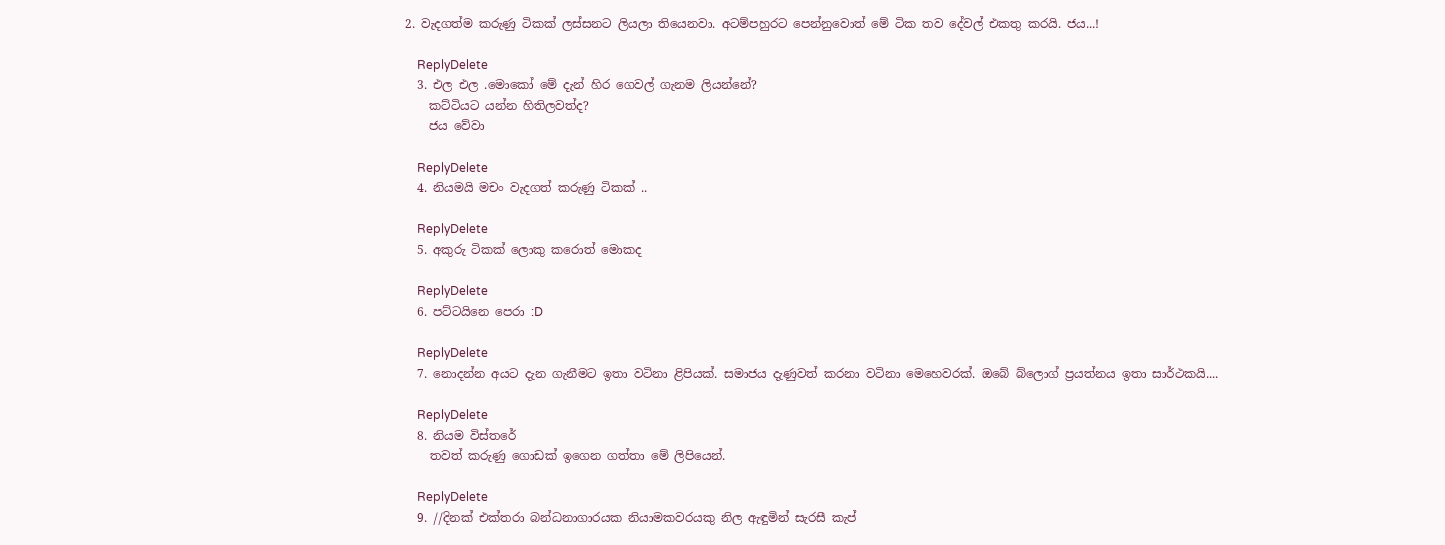2. වැදගත්ම කරුණු ටිකක් ලස්සනට ලියලා තියෙනවා. අටම්පහුරට පෙන්නුවොත් මේ ටික තව දේවල් එකතු කරයි. ජය...!

    ReplyDelete
  3. එල එල .මොකෝ මේ දැන් හිර ගෙවල් ගැනම ලියන්නේ?
    කට්ටියට යන්න හිතිලවත්ද?
    ජය වේවා

    ReplyDelete
  4. නියමයි මචං වැදගත් කරුණු ටිකක් ..

    ReplyDelete
  5. අකුරු ටිකක් ලොකු කරොත් මොකද

    ReplyDelete
  6. පට්ටයිනෙ පෙරා :D

    ReplyDelete
  7. නොදන්න අයට දැන ගැනීමට ඉතා වටිනා ළිපියක්. සමාජය දැණුවත් කරනා වටිනා මෙහෙවරක්. ඔබේ බ්ලොග් ප්‍රයත්නය ඉතා සාර්ථකයි....

    ReplyDelete
  8. නියම විස්තරේ
    තවත් කරුණු ගොඩක් ඉගෙන ගත්තා මේ ලිපියෙන්.

    ReplyDelete
  9. //දිනක් එක්තරා බන්ධනාගාරයක නියාමකවරයකු නිල ඇඳුමින් සැරසී කැප්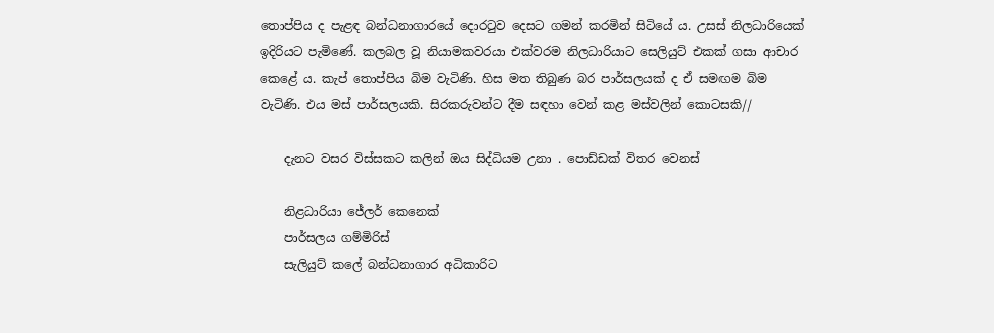තොප්පිය ද පැළඳ බන්ධනාගාරයේ දොරටුව දෙසට ගමන් කරමින් සිටියේ ය. උසස් නිලධාරියෙක් ඉදිරියට පැමිණේ. කලබල වූ නියාමකවරයා එක්වරම නිලධාරියාට සෙලියුට් එකක් ගසා ආචාර කෙළේ ය. කැප් තොප්පිය බිම වැටිණි. හිස මත තිබුණ බර පාර්සලයක් ද ඒ සමඟම බිම වැටිණි. එය මස් පාර්සලයකි. සිරකරුවන්ට දීම සඳහා වෙන් කළ මස්වලින් කොටසකි//

    දැනට වසර විස්සකට කලින් ඔය සිද්ධියම උනා . පොඩ්ඩක් විතර වෙනස්

    නිළධාරියා ජේලර් කෙනෙක්
    පාර්සලය ගම්මිරිස්
    සැලියුට් කලේ බන්ධනාගාර අධිකාරිට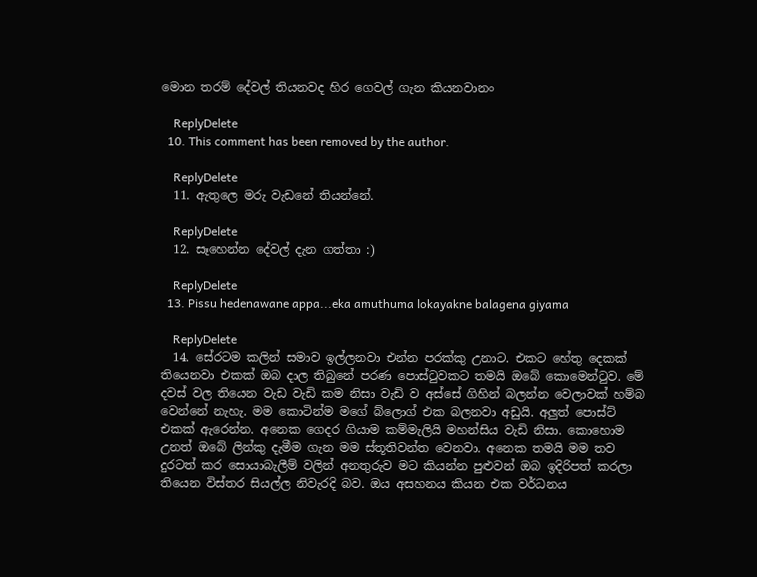මොන තරම් දේවල් තියනවද හිර ගෙවල් ගැන කියනවානං

    ReplyDelete
  10. This comment has been removed by the author.

    ReplyDelete
  11. ඇතුලෙ මරු වැඩනේ තියන්නේ.

    ReplyDelete
  12. සෑහෙන්න දේවල් දැන ගත්තා :)

    ReplyDelete
  13. Pissu hedenawane appa...eka amuthuma lokayakne balagena giyama

    ReplyDelete
  14. සේරටම කලින් සමාව ඉල්ලනවා එන්න පරක්කු උනාට. එකට හේතු දෙකක් තියෙනවා එකක් ඔබ දාල තිබුනේ පරණ පොස්ටුවකට තමයි ඔබේ කොමෙන්ටුව. මේ දවස් වල තියෙන වැඩ වැඩි කම නිසා වැඩි ව අස්සේ ගිහින් බලන්න වෙලාවක් හම්බ වෙන්නේ නැහැ. මම කොටින්ම මගේ බ්ලොග් එක බලනවා අඩුයි. අලුත් පොස්ට් එකක් ඇරෙන්න. අනෙක ගෙදර ගියාම කම්මැලියි මහන්සිය වැඩි නිසා. කොහොම උනත් ඔබේ ලින්කු දැමීම ගැන මම ස්තූතිවන්ත වෙනවා. අනෙක තමයි මම තව දුරටත් කර සොයාබැලීම් වලින් අනතුරුව මට කියන්න පුළුවන් ඔබ ඉදිරිපත් කරලා තියෙන විස්තර සියල්ල නිවැරදි බව. ඔය අසහනය කියන එක වර්ධනය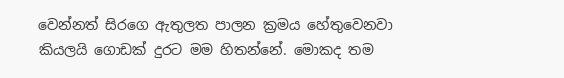වෙන්නත් සිරගෙ ඇතුලත පාලන ක්‍රමය හේතුවෙනවා කියලයි ගොඩක් දුරට මම හිතන්නේ. මොකද තම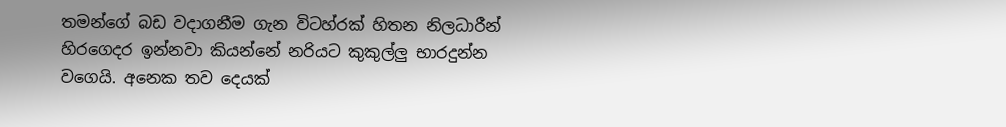තමන්ගේ බඩ වදාගනීම ගැන විටහ්රක් හිතන නිලධාරීන් හිරගෙදර ඉන්නවා කියන්නේ නරියට කුකුල්ලු භාරදුන්න වගෙයි. අනෙක තව දෙයක්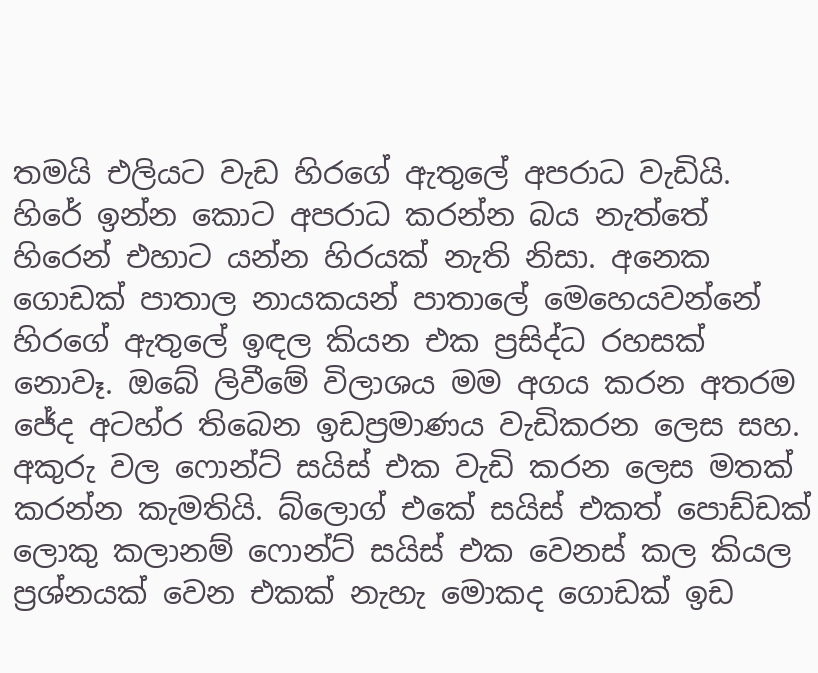තමයි එලියට වැඩ හිරගේ ඇතුලේ අපරාධ වැඩියි. හිරේ ඉන්න කොට අපරාධ කරන්න බය නැත්තේ හිරෙන් එහාට යන්න හිරයක් නැති නිසා. අනෙක ගොඩක් පාතාල නායකයන් පාතාලේ මෙහෙයවන්නේ හිරගේ ඇතුලේ ඉඳල කියන එක ප්‍රසිද්ධ රහසක් නොවෑ. ඔබේ ලිවීමේ විලාශය මම අගය කරන අතරම ජේද අටහ්ර තිබෙන ඉඩප්‍රමාණය වැඩිකරන ලෙස සහ. අකුරු වල ෆොන්ට් සයිස් එක වැඩි කරන ලෙස මතක් කරන්න කැමතියි. බ්ලොග් එකේ සයිස් එකත් පොඩ්ඩක් ලොකු කලානම් ෆොන්ට් සයිස් එක වෙනස් කල කියල ප්‍රශ්නයක් වෙන එකක් නැහැ මොකද ගොඩක් ඉඩ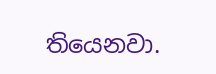තියෙනවා.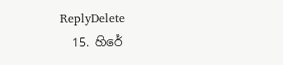ReplyDelete
  15. හිරේ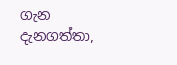ගැන දැනගත්තා,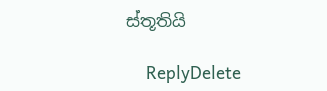ස්තූතියි

    ReplyDelete